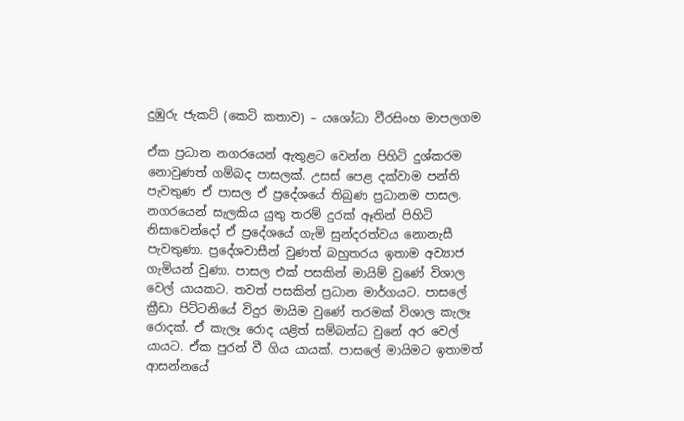දුඹුරු ජැකට් (කෙටි කතාව) – යශෝධා වීරසිංහ මාපලගම

ඒක ප්‍රධාන නගරයෙන් ඇතුළට වෙන්න පිහිටි දුශ්කරම නොවුණත් ගම්බද පාසලක්. උසස් පෙළ දක්වාම පන්ති පැවතුණ ඒ පාසල ඒ ප්‍රදේශයේ තිබුණ ප්‍රධානම පාසල. නගරයෙන් සැලකිය යුතු තරම් දුරක් ඈතින් පිහිටි නිසාවෙන්දෝ ඒ ප්‍රදේශයේ ගැමි සුන්දරත්වය නොනැසී පැවතුණා. ප්‍රදේශවාසීන් වුණත් බහුතරය ඉතාම අව්‍යාජ ගැමියන් වුණා. පාසල එක් පසකින් මායිම් වුණේ විශාල වෙල් යායකට. තවත් පසකින් ප්‍රධාන මාර්ගයට. පාසලේ ක්‍රීඩා පිට්ටනියේ විදුර මායිම වුණේ තරමක් විශාල කැලෑ රොදක්. ඒ කැලෑ රොද යළිත් සම්බන්ධ වුනේ අර වෙල් යායට. ඒක පුරන් වී ගිය යායක්. පාසලේ මායිමට ඉතාමත් ආසන්නයේ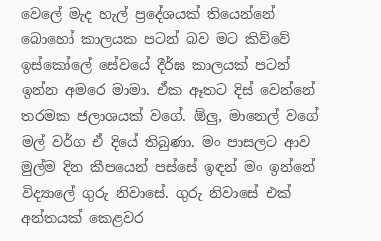වෙලේ මැද හැල් ප්‍රදේශයක් තියෙන්නේ බොහෝ කාලයක පටන් බව මට කිව්වේ ඉස්කෝලේ සේවයේ දීර්ඝ කාලයක් පටන් ඉන්න අමරෙ මාමා. ඒක ඈතට දිස් වෙන්නේ තරමක ජලාශයක් වගේ. ඕලු, මානෙල් වගේ මල් වර්ග ඒ දියේ තිබුණා. මං පාසලට ආව මුල්ම දින කීපයෙන් පස්සේ ඉඳන් මං ඉන්නේ විද්‍යාලේ ගුරු නිවාසේ. ගුරු නිවාසේ එක් අන්තයක් කෙළවර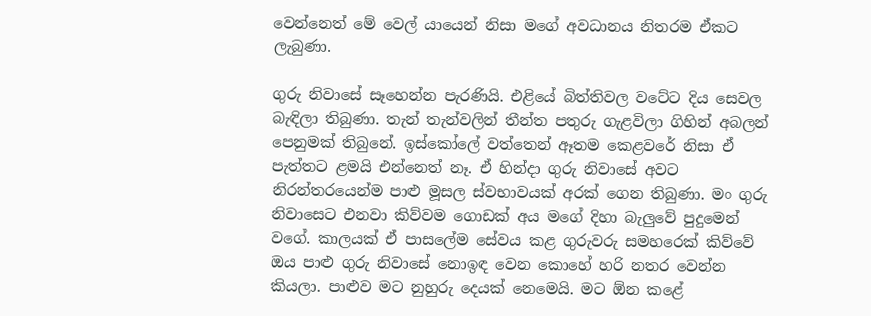වෙන්නෙත් මේ වෙල් යායෙන් නිසා මගේ අවධානය නිතරම ඒකට ලැබුණා.

ගුරු නිවාසේ සෑහෙන්න පැරණියි. එළියේ බිත්තිවල වටේට දිය සෙවල බැඳිලා තිබුණා. තැන් තැන්වලින් තීන්ත පතුරු ගැළවිලා ගිහින් අබලන් පෙනුමක් තිබුනේ. ඉස්කෝලේ වත්තෙන් ඈතම කෙළවරේ නිසා ඒ පැත්තට ළමයි එන්නෙත් නෑ. ඒ හින්දා ගුරු නිවාසේ අවට නිරන්තරයෙන්ම පාළු මූසල ස්වභාවයක් අරක් ගෙන තිබුණා. මං ගුරු නිවාසෙට එනවා කිව්වම ගොඩක් අය මගේ දිහා බැලුවේ පුදුමෙන් වගේ. කාලයක් ඒ පාසලේම සේවය කළ ගුරුවරු සමහරෙක් කිව්වේ ඔය පාළු ගුරු නිවාසේ නොඉඳ වෙන කොහේ හරි නතර වෙන්න කියලා. පාළුව මට නුහුරු දෙයක් නෙමෙයි. මට ඕන කළේ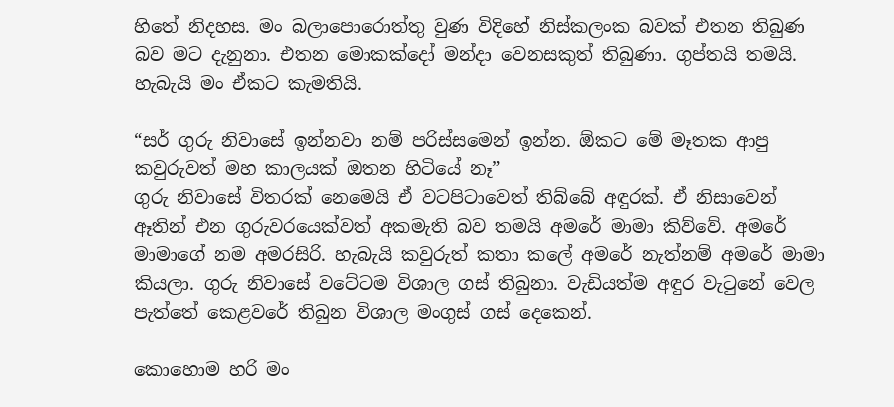හිතේ නිදහස. මං බලාපොරොත්තු වුණ විදිහේ නිස්කලංක බවක් එතන තිබුණ බව මට දැනුනා. එතන මොකක්දෝ මන්දා වෙනසකුත් තිබුණා. ගුප්තයි තමයි. හැබැයි මං ඒකට කැමතියි.

“සර් ගුරු නිවාසේ ඉන්නවා නම් පරිස්සමෙන් ඉන්න. ඕකට මේ මෑතක ආපු කවුරුවත් මහ කාලයක් ඔතන හිටියේ නෑ”
ගුරු නිවාසේ විතරක් නෙමෙයි ඒ වටපිටාවෙත් තිබ්බේ අඳුරක්. ඒ නිසාවෙන් ඈතින් එන ගුරුවරයෙක්වත් අකමැති බව තමයි අමරේ මාමා කිව්වේ. අමරේ මාමාගේ නම අමරසිරි. හැබැයි කවුරුත් කතා කලේ අමරේ නැත්නම් අමරේ මාමා කියලා. ගුරු නිවාසේ වටේටම විශාල ගස් තිබුනා. වැඩියත්ම අඳුර වැටුනේ වෙල පැත්තේ කෙළවරේ තිබුන විශාල මංගුස් ගස් දෙකෙන්.

කොහොම හරි මං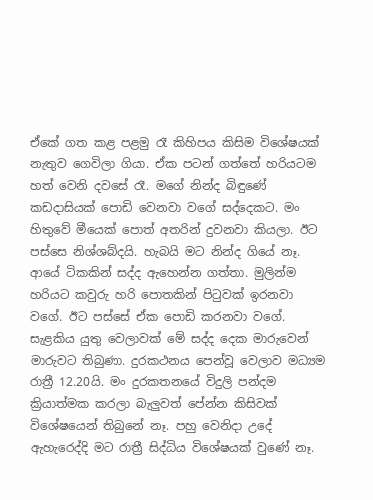ඒකේ ගත කළ පළමු රෑ කිහිපය කිසිම විශේෂයක් නැතුව ගෙවිලා ගියා. ඒක පටන් ගත්තේ හරියටම හත් වෙනි දවසේ රෑ. මගේ නින්ද බිඳුණේ කඩදාසියක් පොඩි වෙනවා වගේ සද්දෙකට. මං හිතුවේ මීයෙක් පොත් අතරින් දුවනවා කියලා. ඊට පස්සෙ නිශ්ශබ්දයි. හැබයි මට නින්ද ගියේ නෑ. ආයේ ටිකකින් සද්ද ඇහෙන්න ගත්තා. මුලින්ම හරියට කවුරු හරි පොතකින් පිටුවක් ඉරනවා වගේ. ඊට පස්සේ ඒක පොඩි කරනවා වගේ. සැළකිය යුතු වෙලාවක් මේ සද්ද දෙක මාරුවෙන් මාරුවට තිබුණා. දුරකථනය පෙන්වූ වෙලාව මධ්‍යම රාත්‍රී 12.20යි. මං දුරකතනයේ විදුලි පන්දම ක්‍රියාත්මක කරලා බැලුවත් පේන්න කිසිවක් විශේෂයෙන් තිබුනේ නෑ. පහු වෙනිදා උදේ ඇහැරෙද්දි මට රාත්‍රී සිද්ධිය විශේෂයක් වුණේ නෑ.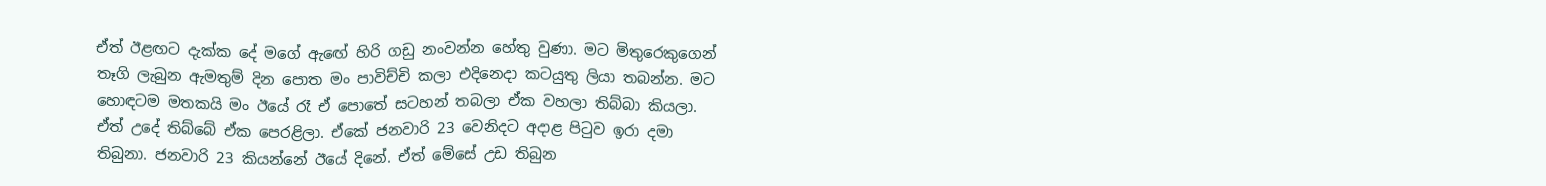ඒත් ඊළඟට දැක්ක දේ මගේ ඇඟේ හිරි ගඩු නංවන්න හේතු වුණා. මට මිතුරෙකුගෙන් තෑගි ලැබුන ඇමතුම් දින පොත මං පාවිච්චි කලා එදිනෙදා කටයුතු ලියා තබන්න. මට හොඳටම මතකයි මං ඊයේ රෑ ඒ පොතේ සටහන් තබලා ඒක වහලා තිබ්බා කියලා. ඒත් උදේ තිබ්බේ ඒක පෙරළිලා. ඒකේ ජනවාරි 23 වෙනිදට අදාළ පිටුව ඉරා දමා තිබුනා. ජනවාරි 23 කියන්නේ ඊයේ දිනේ. ඒත් මේසේ උඩ තිබුන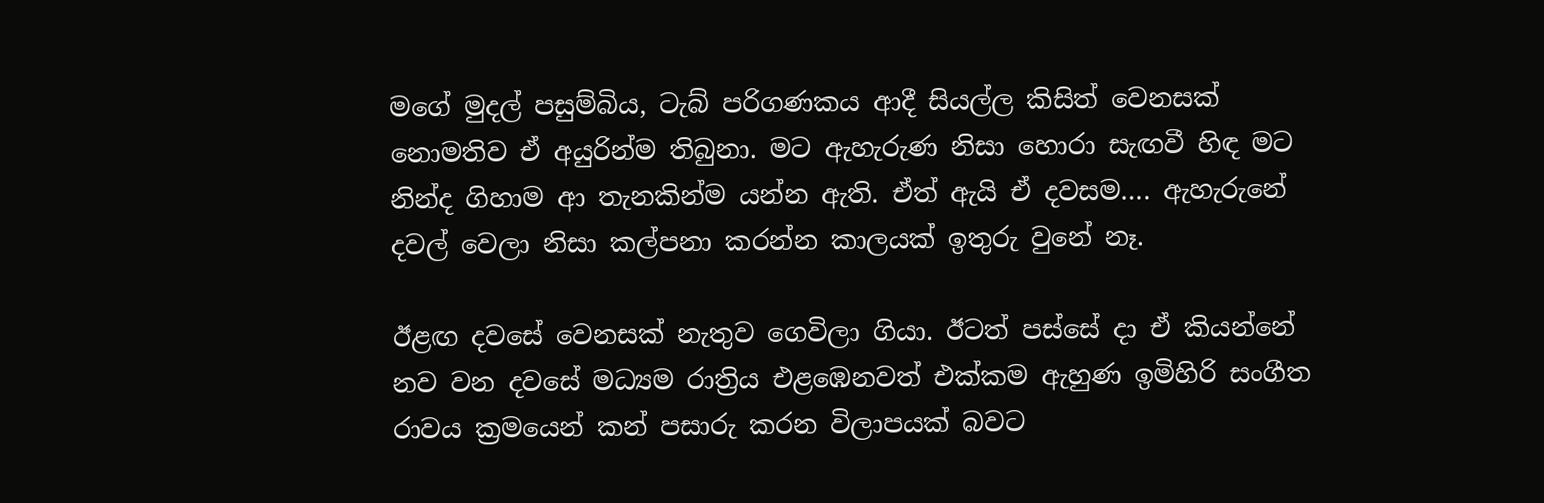මගේ මුදල් පසුම්බිය, ටැබ් පරිගණකය ආදී සියල්ල කිසිත් වෙනසක් නොමතිව ඒ අයුරින්ම තිබුනා. මට ඇහැරුණ නිසා හොරා සැඟවී හිඳ මට නින්ද ගිහාම ආ තැනකින්ම යන්න ඇති. ඒත් ඇයි ඒ දවසම…. ඇහැරුනේ දවල් වෙලා නිසා කල්පනා කරන්න කාලයක් ඉතුරු වුනේ නෑ.

ඊළඟ දවසේ වෙනසක් නැතුව ගෙවිලා ගියා. ඊටත් පස්සේ දා ඒ කියන්නේ නව වන දවසේ මධ්‍යම රාත්‍රිය එළඹෙනවත් එක්කම ඇහුණ ඉමිහිරි සංගීත රාවය ක්‍රමයෙන් කන් පසාරු කරන විලාපයක් බවට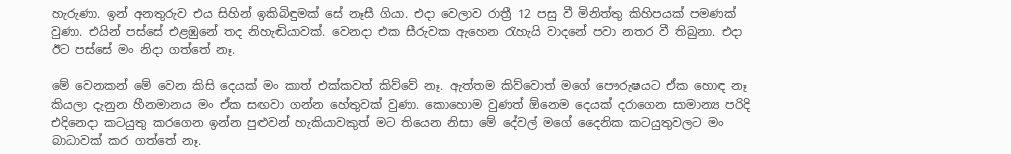හැරුණා. ඉන් අනතුරුව එය සිහින් ඉකිබිඳුමක් සේ නෑසී ගියා. එදා වෙලාව රාත්‍රී 12 පසු වී මිනිත්තු කිහිපයක් පමණක් වුණා. එයින් පස්සේ එළඹුනේ තද නිහැඬියාවක්. වෙනදා එක සීරුවක ඇහෙන රැහැයි වාදනේ පවා නතර වී තිබුනා. එදා ඊට පස්සේ මං නිදා ගත්තේ නෑ.

මේ වෙනකන් මේ වෙන කිසි දෙයක් මං කාත් එක්කවත් කිව්වේ නෑ. ඇත්තම කිව්වොත් මගේ පෞරුෂයට ඒක හොඳ නෑ කියලා දැනුන හීනමානය මං ඒක සඟවා ගන්න හේතුවක් වුණා. කොහොම වුණත් ඕනෙම දෙයක් දරාගෙන සාමාන්‍ය පරිදි එදිනෙදා කටයුතු කරගෙන ඉන්න පුළුවන් හැකියාවකුත් මට තියෙන නිසා මේ දේවල් මගේ දෛනික කටයුතුවලට මං බාධාවක් කර ගත්තේ නෑ.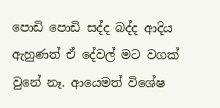පොඩි පොඩි සද්ද බද්ද ආදිය ඇහුණත් ඒ දේවල් මට වගක් වුනේ නෑ. ආයෙමත් විශේෂ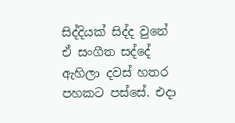සිද්දියක් සිද්ද වුනේ ඒ සංගීත සද්දේ ඇහිලා දවස් හතර පහකට පස්සේ. එදා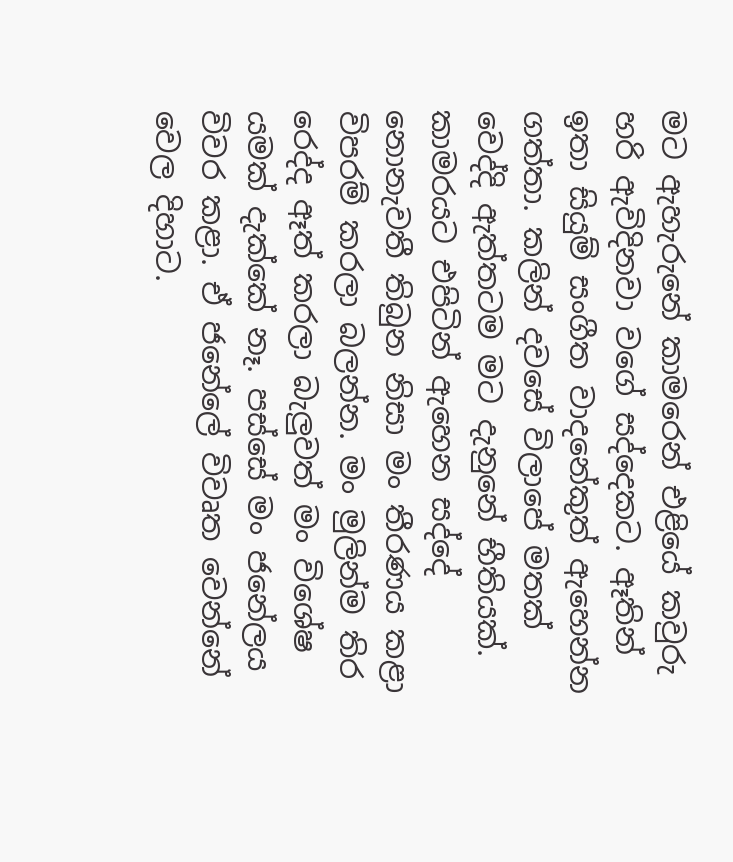මට ඇහැරුනේ කාමරෙන් එළියේ කවුරු හරි ඇවිදිනවා වගේ සද්දෙකට. ඈතින් ඉතා සියුම් සංගීත වාදනේකුත් ඇහෙන්න ගත්තා. කලින් දවසේ විලාපේ මතක් වෙද්දි ඇත්තටම මට දැනුනේ භීතියක්. කාමරයට එපිටින් ඇහෙන සද්දේ නොනැවතී තිබුන නිසා මං තීරණය කළා විපරම් කරලා බලන්න. මං මුලින්ම තිර රෙද්ද ඈත් කරලා බැලුවත් මං විශේෂ යමක් දැක්කේ නෑ. පස්සේ මං ජනේලය විවර කළා. ඒ ජනේලේ විවෘත වෙන්නේ වෙල දිහාට.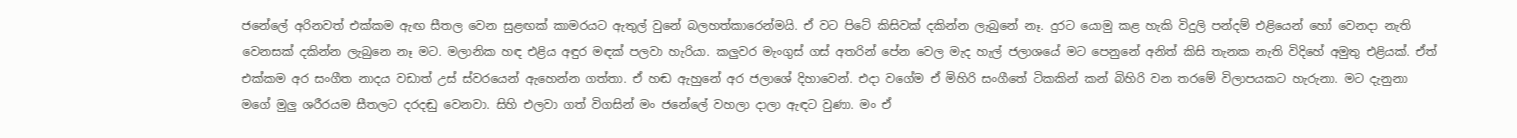ජනේලේ අරිනවත් එක්කම ඇඟ සීතල වෙන සුළඟක් කාමරයට ඇතුල් වුනේ බලහත්කාරෙන්මයි. ඒ වට පිටේ කිසිවක් දකින්න ලැබුනේ නෑ. දුරට යොමු කළ හැකි විදුලි පන්දම් එළියෙන් හෝ වෙනදා නැති වෙනසක් දකින්න ලැබුනෙ නෑ මට. මලානික හඳ එළිය අඳුර මඳක් පලවා හැරියා. කලුවර මැංගුස් ගස් අතරින් පේන වෙල මැද හැල් ජලාශයේ මට පෙනුනේ අනිත් කිසි තැනක නැති විදිහේ අමුතු එළියක්. ඒත් එක්කම අර සංගීත නාදය වඩාත් උස් ස්වරයෙන් ඇහෙන්න ගත්තා. ඒ හඬ ඇහුනේ අර ජලාශේ දිහාවෙන්. එදා වගේම ඒ මිහිරි සංගීතේ ටිකකින් කන් බිහිරි වන තරමේ විලාපයකට හැරුනා. මට දැනුනා මගේ මුලු ශරීරයම සීතලට දරදඬු වෙනවා. සිහි එලවා ගත් විගසින් මං ජනේලේ වහලා දාලා ඇඳට වුණා. මං ඒ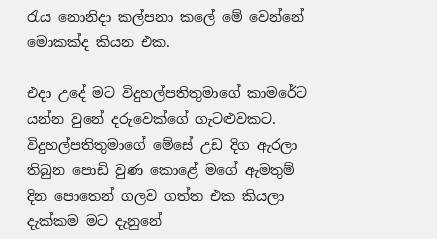රැය නොනිදා කල්පනා කලේ මේ වෙන්නේ මොකක්ද කියන එක.

එදා උදේ මට විදුහල්පතිතුමාගේ කාමරේට යන්න වුනේ දරුවෙක්ගේ ගැටළුවකට. විදුහල්පතිතුමාගේ මේසේ උඩ දිග ඇරලා තිබුන පොඩි වුණ කොළේ මගේ ඇමතුම් දින පොතෙන් ගලව ගත්ත එක කියලා දැක්කම මට දැනුනේ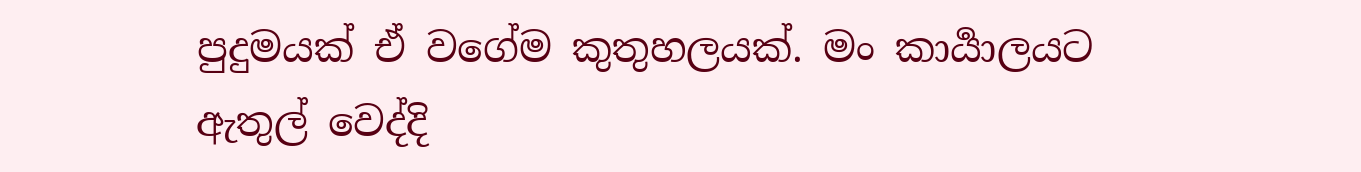පුදුමයක් ඒ වගේම කුතුහලයක්. මං කාර්‍යාලයට ඇතුල් වෙද්දි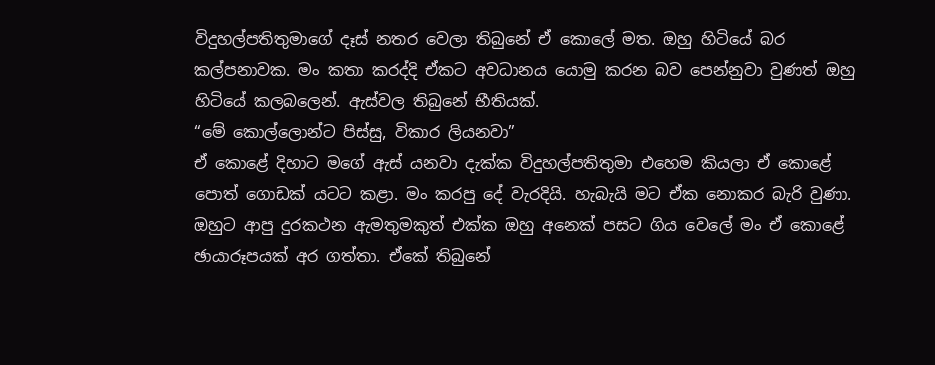විදුහල්පතිතුමාගේ දෑස් නතර වෙලා තිබුනේ ඒ කොලේ මත. ඔහු හිටියේ බර කල්පනාවක. මං කතා කරද්දි ඒකට අවධානය යොමු කරන බව පෙන්නුවා වුණත් ඔහු හිටියේ කලබලෙන්. ඇස්වල තිබුනේ භීතියක්.
“මේ කොල්ලොන්ට පිස්සු, විකාර ලියනවා”
ඒ කොළේ දිහාට මගේ ඇස් යනවා දැක්ක විදුහල්පතිතුමා එහෙම කියලා ඒ කොළේ පොත් ගොඩක් යටට කළා. මං කරපු දේ වැරදියි. හැබැයි මට ඒක නොකර බැරි වුණා. ඔහුට ආපු දුරකථන ඇමතුමකුත් එක්ක ඔහු අනෙක් පසට ගිය වෙලේ මං ඒ කොළේ ඡායාරූපයක් අර ගත්තා. ඒකේ තිබුනේ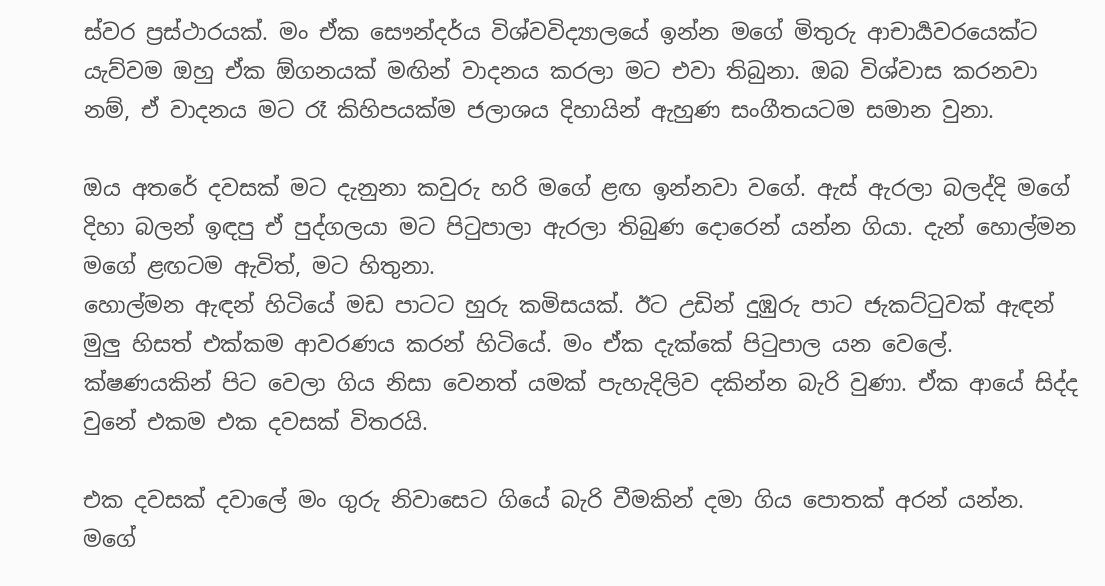ස්වර ප්‍රස්ථාරයක්. මං ඒක සෞන්දර්ය විශ්වවිද්‍යාලයේ ඉන්න මගේ මිතුරු ආචාර්‍යවරයෙක්ට යැව්වම ඔහු ඒක ඕගනයක් මඟින් වාදනය කරලා මට එවා තිබුනා. ඔබ විශ්වාස කරනවා නම්, ඒ වාදනය මට රෑ කිහිපයක්ම ජලාශය දිහායින් ඇහුණ සංගීතයටම සමාන වුනා.

ඔය අතරේ දවසක් මට දැනුනා කවුරු හරි මගේ ළඟ ඉන්නවා වගේ. ඇස් ඇරලා බලද්දි මගේ දිහා බලන් ඉඳපු ඒ පුද්ගලයා මට පිටුපාලා ඇරලා තිබුණ දොරෙන් යන්න ගියා. දැන් හොල්මන මගේ ළඟටම ඇවිත්, මට හිතුනා.
හොල්මන ඇඳන් හිටියේ මඩ පාටට හුරු කමිසයක්. ඊට උඩින් දුඹුරු පාට ජැකට්ටුවක් ඇඳන් මුලු හිසත් එක්කම ආවරණය කරන් හිටියේ. මං ඒක දැක්කේ පිටුපාල යන වෙලේ. ක්ෂණයකින් පිට වෙලා ගිය නිසා වෙනත් යමක් පැහැදිලිව දකින්න බැරි වුණා. ඒක ආයේ සිද්ද වුනේ එකම එක දවසක් විතරයි.

එක දවසක් දවාලේ මං ගුරු නිවාසෙට ගියේ බැරි වීමකින් දමා ගිය පොතක් අරන් යන්න. මගේ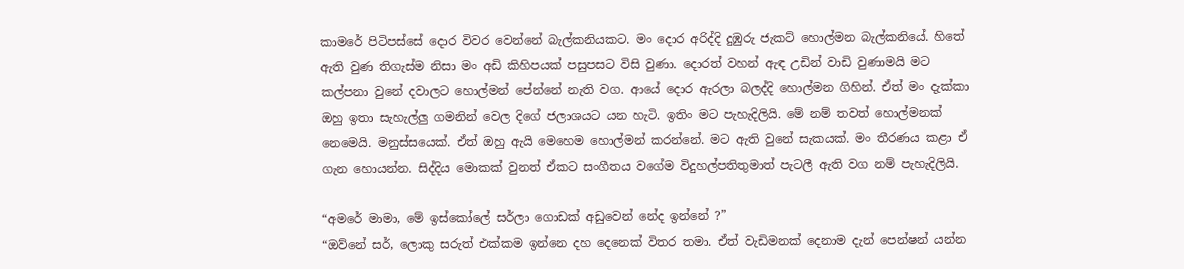කාමරේ පිටිපස්සේ දොර විවර වෙන්නේ බැල්කනියකට. මං දොර අරිද්දි දුඹුරු ජැකට් හොල්මන බැල්කනියේ. හිතේ ඇති වුණ තිගැස්ම නිසා මං අඩි කිහිපයක් පසුපසට විසි වුණා. දොරත් වහන් ඇඳ උඩින් වාඩි වුණාමයි මට කල්පනා වුනේ දවාලට හොල්මන් පේන්නේ නැති වග. ආයේ දොර ඇරලා බලද්දි හොල්මන ගිහින්. ඒත් මං දැක්කා ඔහු ඉතා සැහැල්ලු ගමනින් වෙල දිගේ ජලාශයට යන හැටි. ඉතිං මට පැහැදිලියි. මේ නම් තවත් හොල්මනක් නෙමෙයි. මනුස්සයෙක්. ඒත් ඔහු ඇයි මෙහෙම හොල්මන් කරන්නේ. මට ඇති වුනේ සැකයක්. මං තීරණය කළා ඒ ගැන හොයන්න. සිද්දිය මොකක් වුනත් ඒකට සංගීතය වගේම විදුහල්පතිතුමාත් පැටලී ඇති වග නම් පැහැදිලියි.

“අමරේ මාමා, මේ ඉස්කෝලේ සර්ලා ගොඩක් අඩුවෙන් නේද ඉන්නේ ?”
“ඔව්නේ සර්, ලොකු සරුත් එක්කම ඉන්නෙ දහ දෙනෙක් විතර තමා. ඒත් වැඩිමනක් දෙනාම දැන් පෙන්ෂන් යන්න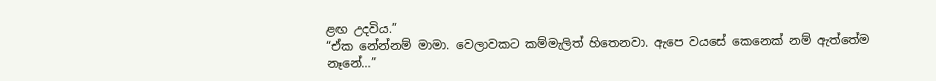ළඟ උදවිය.”
“ඒක නේන්නම් මාමා. වෙලාවකට කම්මැලිත් හිතෙනවා. ඇපෙ වයසේ කෙනෙක් නම් ඇත්තේම නෑනේ…”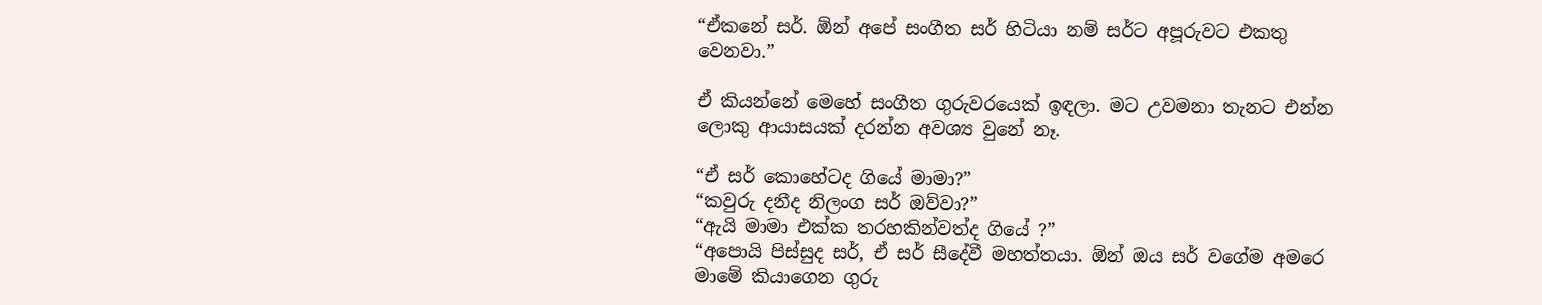“ඒකනේ සර්. ඕන් අපේ සංගීත සර් හිටියා නම් සර්ට අපූරුවට එකතු වෙනවා.”

ඒ කියන්නේ මෙහේ සංගීත ගුරුවරයෙක් ඉඳලා. මට උවමනා තැනට එන්න ලොකු ආයාසයක් දරන්න අවශ්‍ය වුනේ නෑ.

“ඒ සර් කොහේටද ගියේ මාමා?”
“කවුරු දනීද නිලංග සර් ඔව්වා?”
“ඇයි මාමා එක්ක තරහකින්වත්ද ගියේ ?”
“අපොයි පිස්සුද සර්, ඒ සර් සීදේවී මහත්තයා. ඕන් ඔය සර් වගේම අමරෙ මාමේ කියාගෙන ගුරු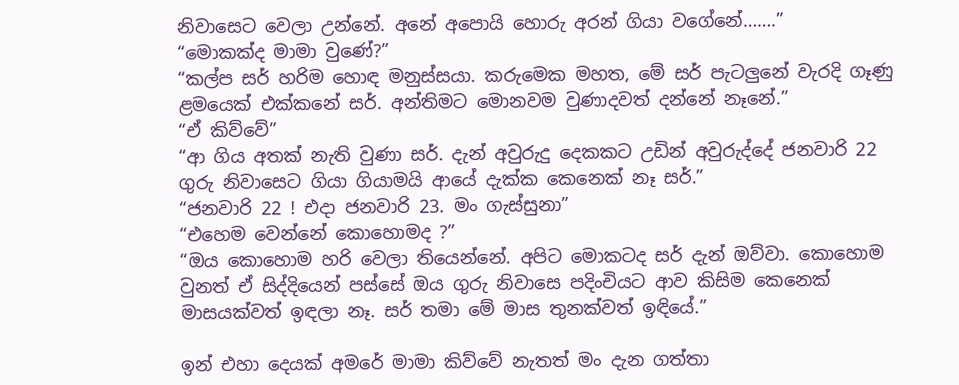නිවාසෙට වෙලා උන්නේ. අනේ අපොයි හොරු අරන් ගියා වගේනේ…….”
“මොකක්ද මාමා වුණේ?”
“කල්ප සර් හරිම හොඳ මනුස්සයා. කරුමෙක මහත, මේ සර් පැටලුනේ වැරදි ගෑණු ළමයෙක් එක්කනේ සර්. අන්තිමට මොනවම වුණාදවත් දන්නේ නෑනේ.”
“ඒ කිව්වේ”
“ආ ගිය අතක් නැති වුණා සර්. දැන් අවුරුදු දෙකකට උඩින් අවුරුද්දේ ජනවාරි 22 ගුරු නිවාසෙට ගියා ගියාමයි ආයේ දැක්ක කෙනෙක් නෑ සර්.”
“ජනවාරි 22 ! එදා ජනවාරි 23. මං ගැස්සුනා”
“එහෙම වෙන්නේ කොහොමද ?”
“ඔය කොහොම හරි වෙලා තියෙන්නේ. අපිට මොකටද සර් දැන් ඔව්වා. කොහොම වුනත් ඒ සිද්දියෙන් පස්සේ ඔය ගුරු නිවාසෙ පදිංචියට ආව කිසිම කෙනෙක් මාසයක්වත් ඉඳලා නෑ. සර් තමා මේ මාස තුනක්වත් ඉඳියේ.”

ඉන් එහා දෙයක් අමරේ මාමා කිව්වේ නැතත් මං දැන ගත්තා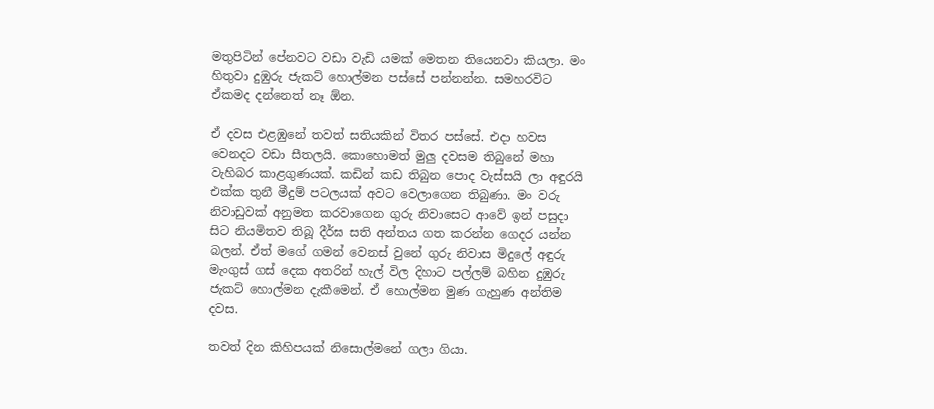මතුපිටින් පේනවට වඩා වැඩි යමක් මෙතන තියෙනවා කියලා. මං හිතුවා දුඹුරු ජැකට් හොල්මන පස්සේ පන්නන්න. සමහරවිට ඒකමද දන්නෙත් නෑ ඕන.

ඒ දවස එළඹුනේ තවත් සතියකින් විතර පස්සේ. එදා හවස වෙනදට වඩා සීතලයි. කොහොමත් මුලු දවසම තිබුනේ මහා වැහිබර කාළගුණයක්. කඩින් කඩ තිබුන පොද වැස්සයි ලා අඳුරයි එක්ක තුනී මීදුම් පටලයක් අවට වෙලාගෙන තිබුණා. මං වරු නිවාඩුවක් අනුමත කරවාගෙන ගුරු නිවාසෙට ආවේ ඉන් පසුදා සිට නියමිතව තිබූ දීර්ඝ සති අන්තය ගත කරන්න ගෙදර යන්න බලන්. ඒත් මගේ ගමන් වෙනස් වුනේ ගුරු නිවාස මිදුලේ අඳුරු මැංගුස් ගස් දෙක අතරින් හැල් විල දිහාට පල්ලම් බහින දුඹුරු ජැකට් හොල්මන දැකීමෙන්. ඒ හොල්මන මුණ ගැහුණ අන්තිම දවස.

තවත් දින කිහිපයක් නිසොල්මනේ ගලා ගියා.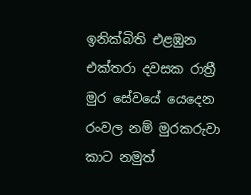ඉනික්බිති එළඹුන එක්තරා දවසක රාත්‍රී මුර සේවයේ යෙදෙන රංවල නම් මුරකරුවා කාට නමුත්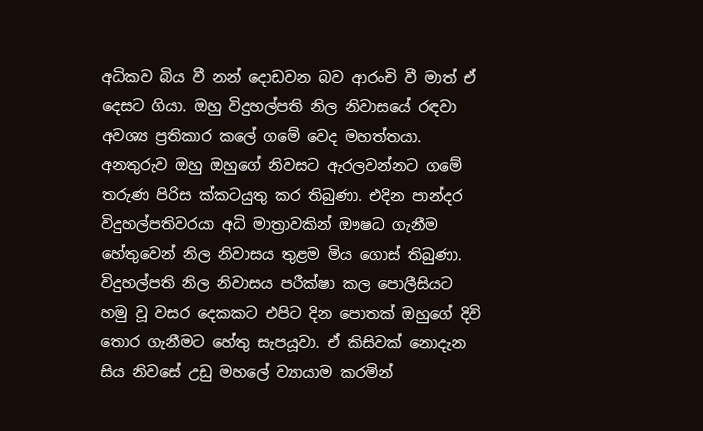අධිකව බිය වී නන් දොඩවන බව ආරංචි වී මාත් ඒ දෙසට ගියා. ඔහු විදුහල්පති නිල නිවාසයේ රඳවා අවශ්‍ය ප්‍රතිකාර කලේ ගමේ වෙද මහත්තයා. අනතුරුව ඔහු ඔහුගේ නිවසට ඇරලවන්නට ගමේ තරුණ පිරිස ක්කටයුතු කර තිබුණා. එදින පාන්දර විදුහල්පතිවරයා අධි මාත්‍රාවකින් ඖෂධ ගැනීම හේතුවෙන් නිල නිවාසය තුළම මිය ගොස් තිබුණා. විදුහල්පති නිල නිවාසය පරීක්ෂා කල පොලීසියට හමු වූ වසර දෙකකට එපිට දින පොතක් ඔහුගේ දිවි තොර ගැනීමට හේතු සැපයූවා. ඒ කිසිවක් නොදැන සිය නිවසේ උඩු මහලේ ව්‍යායාම කරමින්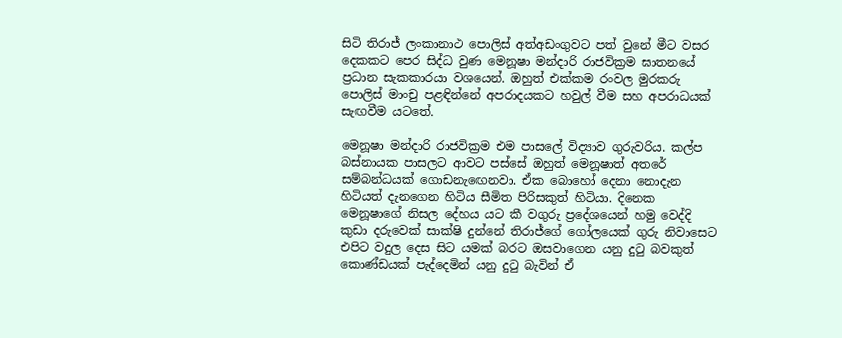සිටි තිරාජ් ලංකානාථ පොලිස් අත්අඩංගුවට පත් වුනේ මීට වසර දෙකකට පෙර සිද්ධ වුණ මෙනූෂා මන්දාරි රාජවික්‍රම ඝාතනයේ ප්‍රධාන සැකකාරයා වශයෙන්. ඔහුත් එක්කම රංවල මුරකරු පොලිස් මාංචු පළඳින්නේ අපරාදයකට හවුල් වීම සහ අපරාධයක් සැඟවීම යටතේ.

මෙනූෂා මන්දාරි රාජවික්‍රම එම පාසලේ විද්‍යාව ගුරුවරිය. කල්ප බස්නායක පාසලට ආවට පස්සේ ඔහුත් මෙනූෂාත් අතරේ සම්බන්ධයක් ගොඩනැඟෙනවා. ඒක බොහෝ දෙනා නොදැන හිටියත් දැනගෙන හිටිය සීමිත පිරිසකුත් හිටියා. දිනෙක මෙනූෂාගේ නිසල දේහය යට කී වගුරු ප්‍රදේශයෙන් හමු වෙද්දි කුඩා දරුවෙක් සාක්ෂි දුන්නේ තිරාජ්ගේ ගෝලයෙක් ගුරු නිවාසෙට එපිට වදුල දෙස සිට යමක් බරට ඔසවාගෙන යනු දුටු බවකුත් කොණ්ඩයක් පැද්දෙමින් යනු දුටු බැවින් ඒ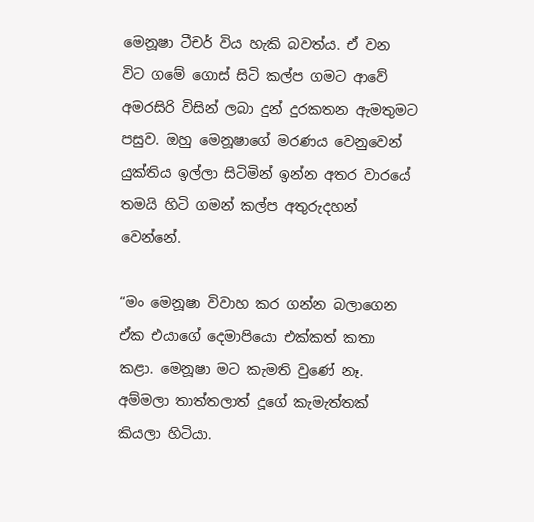මෙනූෂා ටීචර් විය හැකි බවත්ය. ඒ වන විට ගමේ ගොස් සිටි කල්ප ගමට ආවේ අමරසිරි විසින් ලබා දුන් දුරකතන ඇමතුමට පසුව. ඔහු මෙනූෂාගේ මරණය වෙනුවෙන් යුක්තිය ඉල්ලා සිටිමින් ඉන්න අතර වාරයේ තමයි හිටි ගමන් කල්ප අතුරුදහන් වෙන්නේ.

“මං මෙනූෂා විවාහ කර ගන්න බලාගෙන ඒක එයාගේ දෙමාපියො එක්කත් කතා කළා. මෙනූෂා මට කැමති වුණේ නෑ. අම්මලා තාත්තලාත් දූගේ කැමැත්තක් කියලා හිටියා.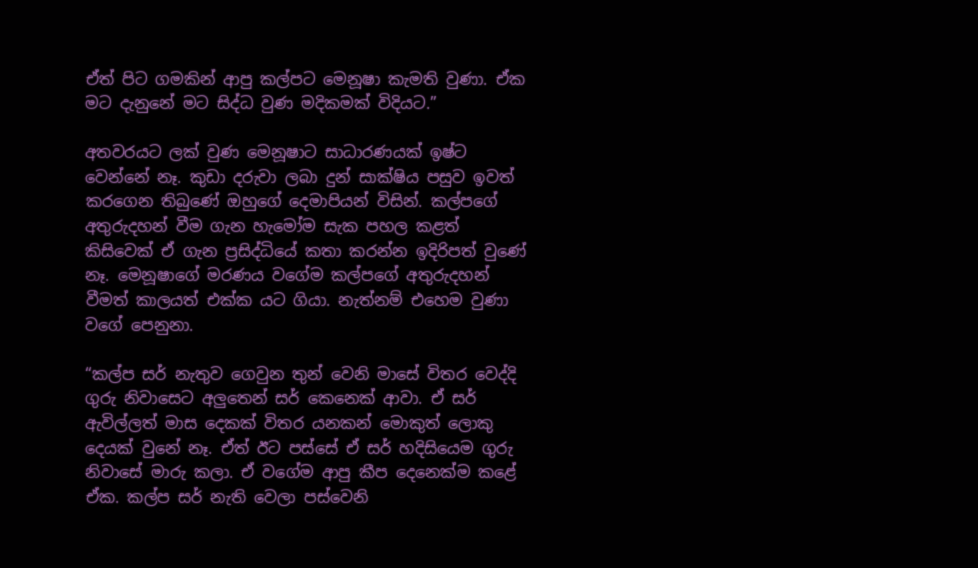ඒත් පිට ගමකින් ආපු කල්පට මෙනූෂා කැමති වුණා. ඒක මට දැනුනේ මට සිද්ධ වුණ මදිකමක් විදියට.”

අතවරයට ලක් වුණ මෙනූෂාට සාධාරණයක් ඉෂ්ට වෙන්නේ නෑ. කුඩා දරුවා ලබා දුන් සාක්ෂිය පසුව ඉවත් කරගෙන තිබුණේ ඔහුගේ දෙමාපියන් විසින්. කල්පගේ අතුරුදහන් වීම ගැන හැමෝම සැක පහල කළත් කිසිවෙක් ඒ ගැන ප්‍රසිද්ධියේ කතා කරන්න ඉදිරිපත් වුණේ නෑ. මෙනූෂාගේ මරණය වගේම කල්පගේ අතුරුදහන් වීමත් කාලයත් එක්ක යට ගියා. නැත්නම් එහෙම වුණා වගේ පෙනුනා.

“කල්ප සර් නැතුව ගෙවුන තුන් වෙනි මාසේ විතර වෙද්දි ගුරු නිවාසෙට අලුතෙන් සර් කෙනෙක් ආවා. ඒ සර් ඇවිල්ලත් මාස දෙකක් විතර යනකන් මොකුත් ලොකු දෙයක් වුනේ නෑ. ඒත් ඊට පස්සේ ඒ සර් හදිසියෙම ගුරු නිවාසේ මාරු කලා. ඒ වගේම ආපු කීප දෙනෙක්ම කළේ ඒක. කල්ප සර් නැති වෙලා පස්වෙනි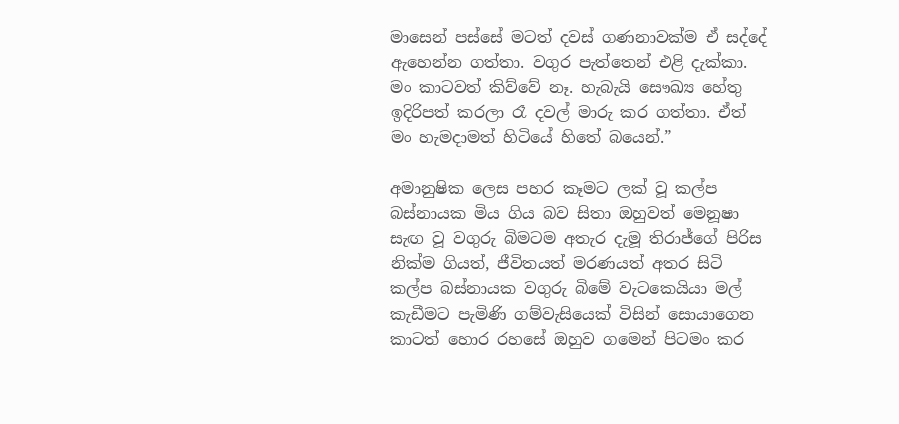මාසෙන් පස්සේ මටත් දවස් ගණනාවක්ම ඒ සද්දේ ඇහෙන්න ගත්තා. වගුර පැත්තෙන් එළි දැක්කා. මං කාටවත් කිව්වේ නෑ. හැබැයි සෞඛ්‍ය හේතු ඉදිරිපත් කරලා රෑ දවල් මාරු කර ගත්තා. ඒත් මං හැමදාමත් හිටියේ හිතේ බයෙන්.”

අමානුෂික ලෙස පහර කෑමට ලක් වූ කල්ප බස්නායක මිය ගිය බව සිතා ඔහුවත් මෙනූෂා සැඟ වූ වගුරු බිමටම අතැර දැමූ තිරාජ්ගේ පිරිස නික්ම ගියත්, ජීවිතයත් මරණයත් අතර සිටි කල්ප බස්නායක වගුරු බිමේ වැටකෙයියා මල් කැඩීමට පැමිණි ගම්වැසියෙක් විසින් සොයාගෙන කාටත් හොර රහසේ ඔහුව ගමෙන් පිටමං කර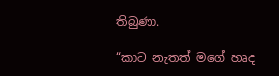තිබුණා.

“කාට නැතත් මගේ හෘද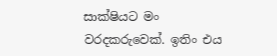සාක්ෂියට මං වරදකරුවෙක්. ඉතිං එය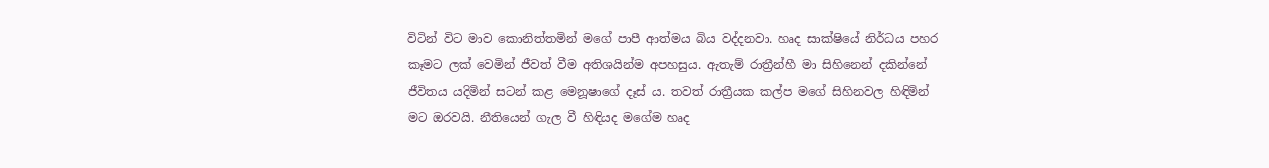විටින් විට මාව කොනිත්තමින් මගේ පාපී ආත්මය බිය වද්දනවා. හෘද සාක්ෂියේ නිර්ධය පහර කෑමට ලක් වෙමින් ජීවත් වීම අතිශයින්ම අපහසුය. ඇතැම් රාත්‍රීන්හී මා සිහිනෙන් දකින්නේ ජීවිතය යදිමින් සටන් කළ මෙනූෂාගේ දෑස්‍ ය. තවත් රාත්‍රීයක කල්ප මගේ සිහිනවල හිඳිමින් මට ඔරවයි. නීතියෙන් ගැල වී හිඳියද මගේම හෘද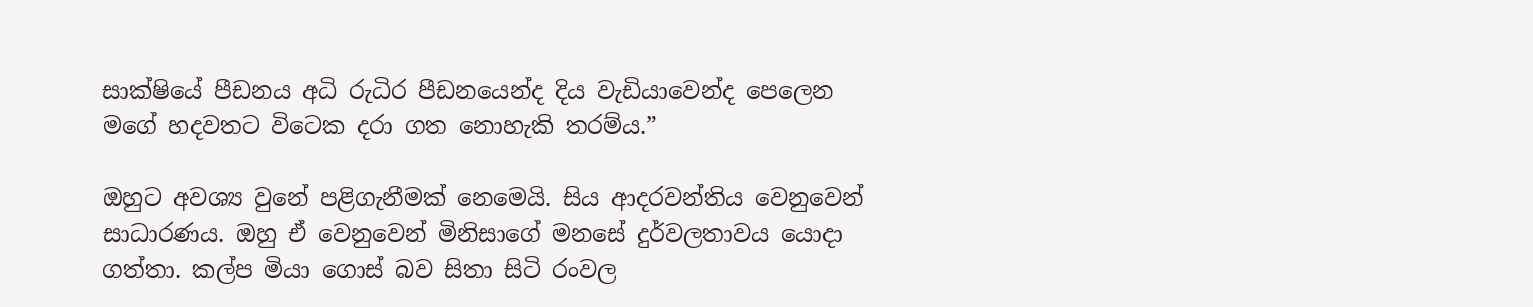සාක්ෂියේ පීඩනය අධි රුධිර පීඩනයෙන්ද දිය වැඩියාවෙන්ද පෙලෙන මගේ හදවතට විටෙක දරා ගත නොහැකි තරම්ය.”

ඔහුට අවශ්‍ය වුනේ පළිගැනීමක් නෙමෙයි. සිය ආදරවන්‍තිය වෙනුවෙන් සාධාරණය. ඔහු ඒ වෙනුවෙන් මිනිසාගේ මනසේ දුර්වලතාවය යොදා ගත්තා. කල්ප මියා ගොස් බව සිතා සිටි රංවල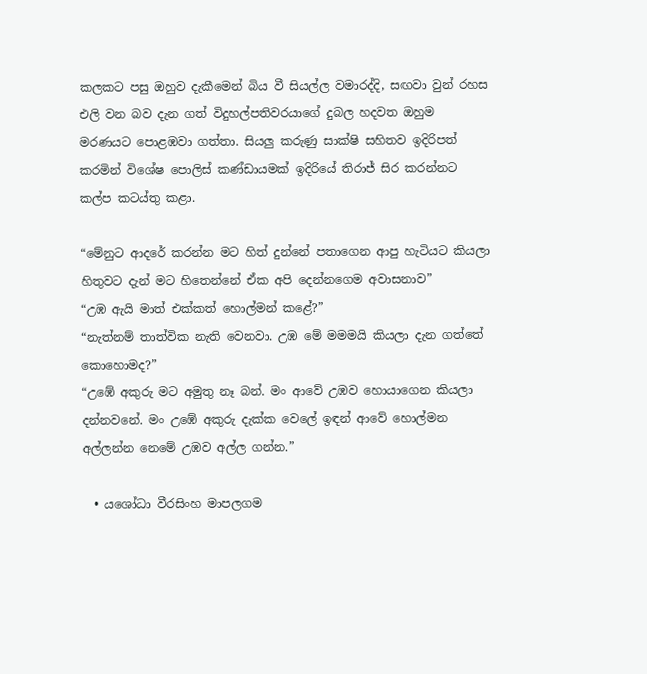කලකට පසු ඔහුව දැකීමෙන් බිය වී සියල්ල වමාරද්දි, සඟවා වුන් රහස එලි වන බව දැන ගත් විදුහල්පතිවරයාගේ දුබල හදවත ඔහුම මරණයට පොළඹවා ගත්තා. සියලු කරුණු සාක්ෂි සහිතව ඉදිරිපත් කරමින් විශේෂ පොලිස් කණ්ඩායමක් ඉදිරියේ තිරාජ් සිර කරන්නට කල්ප කටය්තු කළා.

“මේනුට ආදරේ කරන්න මට හිත් දුන්නේ පතාගෙන ආපු හැටියට කියලා හිතුවට දැන් මට හිතෙන්නේ ඒක අපි දෙන්නගෙම අවාසනාව”
“උඹ ඇයි මාත් එක්කත් හොල්මන් කළේ?”
“නැත්නම් තාත්වික නැති වෙනවා. උඹ මේ මමමයි කියලා දැන ගත්තේ කොහොමද?”
“උඹේ අකුරු මට අමුතු නෑ බන්. මං ආවේ උඹව හොයාගෙන කියලා දන්නවනේ. මං උඹේ අකුරු දැක්ක වෙලේ ඉඳන් ආවේ හොල්මන අල්ලන්න නෙමේ උඹව අල්ල ගන්න.”

  • යශෝධා වීරසිංහ මාපලගම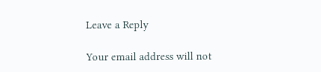Leave a Reply

Your email address will not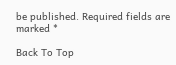be published. Required fields are marked *

Back To Top